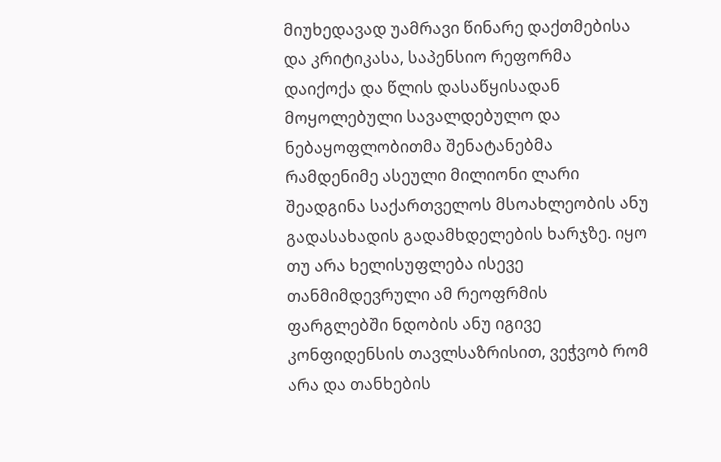მიუხედავად უამრავი წინარე დაქთმებისა და კრიტიკასა, საპენსიო რეფორმა დაიქოქა და წლის დასაწყისადან მოყოლებული სავალდებულო და ნებაყოფლობითმა შენატანებმა რამდენიმე ასეული მილიონი ლარი შეადგინა საქართველოს მსოახლეობის ანუ გადასახადის გადამხდელების ხარჯზე. იყო თუ არა ხელისუფლება ისევე თანმიმდევრული ამ რეოფრმის ფარგლებში ნდობის ანუ იგივე კონფიდენსის თავლსაზრისით, ვეჭვობ რომ არა და თანხების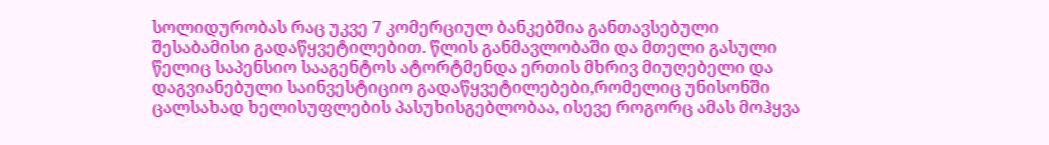სოლიდურობას რაც უკვე 7 კომერციულ ბანკებშია განთავსებული შესაბამისი გადაწყვეტილებით. წლის განმავლობაში და მთელი გასული წელიც საპენსიო სააგენტოს ატორტმენდა ერთის მხრივ მიუღებელი და დაგვიანებული საინვესტიციო გადაწყვეტილებები,რომელიც უნისონში ცალსახად ხელისუფლების პასუხისგებლობაა, ისევე როგორც ამას მოჰყვა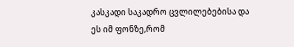კასკადი საკადრო ცვლილებებისა და ეს იმ ფონზე,რომ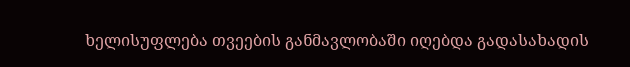ხელისუფლება თვეების განმავლობაში იღებდა გადასახადის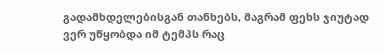გადამხდელებისგან თანხებს, მაგრამ ფეხს ჯიუტად ვერ უწყობდა იმ ტემპს რაც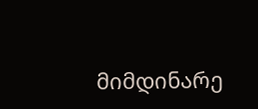მიმდინარე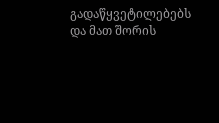გადაწყვეტილებებს და მათ შორის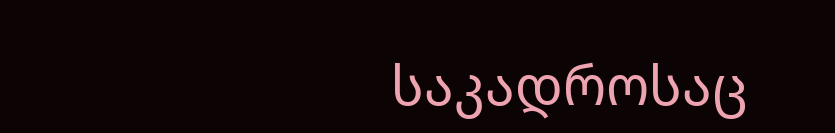საკადროსაც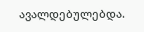ავალდებულებდა.